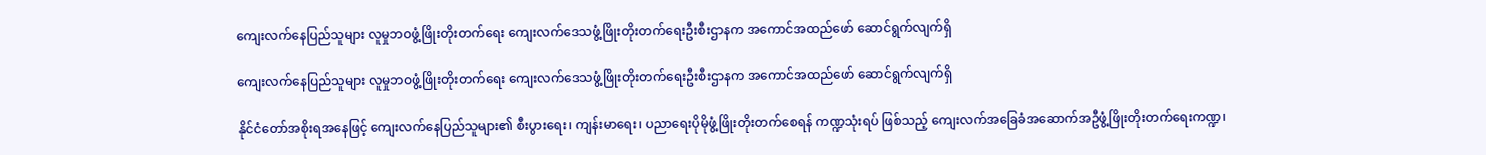ကျေးလက်နေပြည်သူများ လူမှုဘဝဖွံ့ဖြိုးတိုးတက်ရေး ကျေးလက်ဒေသဖွံ့ဖြိုးတိုးတက်ရေးဦးစီးဌာနက အကောင်အထည်ဖော် ဆောင်ရွက်လျက်ရှိ

ကျေးလက်နေပြည်သူများ လူမှုဘဝဖွံ့ဖြိုးတိုးတက်ရေး ကျေးလက်ဒေသဖွံ့ဖြိုးတိုးတက်ရေးဦးစီးဌာနက အကောင်အထည်ဖော် ဆောင်ရွက်လျက်ရှိ

နိုင်ငံတော်အစိုးရအနေဖြင့် ကျေးလက်နေပြည်သူများ၏ စီးပွားရေး၊ ကျန်းမာရေး၊ ပညာရေးပိုမိုဖွံ့ဖြိုးတိုးတက်စေရန် ကဏ္ဍသုံးရပ် ဖြစ်သည့် ကျေးလက်အခြေခံအဆောက်အဦဖွံ့ဖြိုးတိုးတက်ရေးကဏ္ဍ၊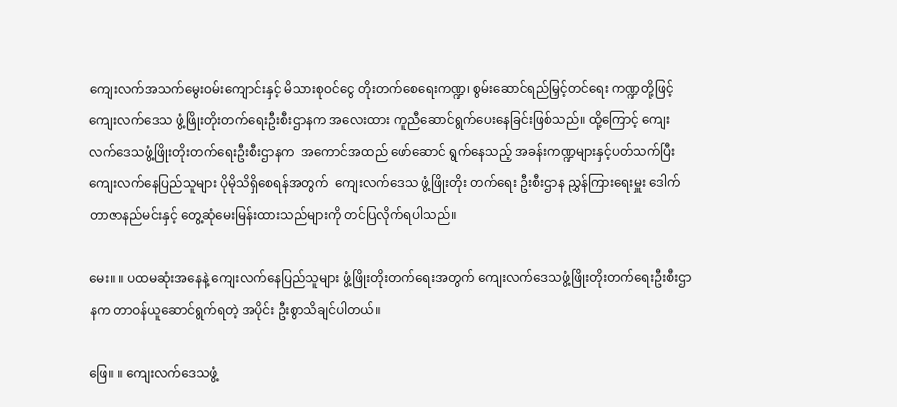ကျေးလက်အသက်မွေးဝမ်းကျောင်းနှင့် မိသားစုဝင်ငွေ တိုးတက်စေရေးကဏ္ဍ၊ စွမ်းဆောင်ရည်မြှင့်တင်ရေး ကဏ္ဍတို့ဖြင့် ကျေးလက်ဒေသ ဖွံ့ဖြိုးတိုးတက်ရေးဦးစီးဌာနက အလေးထား ကူညီဆောင်ရွက်ပေးနေခြင်းဖြစ်သည်။ ထို့ကြောင့် ကျေးလက်ဒေသဖွံ့ဖြိုးတိုးတက်ရေးဦးစီးဌာနက  အကောင်အထည် ဖော်ဆောင် ရွက်နေသည့် အခန်းကဏ္ဍများနှင့်ပတ်သက်ပြီး ကျေးလက်နေပြည်သူများ ပိုမိုသိရှိစေရန်အတွက်  ကျေးလက်ဒေသ ဖွံ့ဖြိုးတိုး တက်ရေး ဦးစီးဌာန ညွှန်ကြားရေးမှူး ဒေါက်တာဇာနည်မင်းနှင့် တွေ့ဆုံမေးမြန်းထားသည်များကို တင်ပြလိုက်ရပါသည်။

မေး။ ။ ပထမဆုံးအနေနဲ့ ကျေးလက်နေပြည်သူများ ဖွံ့ဖြိုးတိုးတက်ရေးအတွက် ကျေးလက်ဒေသဖွံ့ဖြိုးတိုးတက်ရေးဦးစီးဌာနက တာဝန်ယူဆောင်ရွက်ရတဲ့ အပိုင်း ဦးစွာသိချင်ပါတယ်။

ဖြေ။ ။ ကျေးလက်ဒေသဖွံ့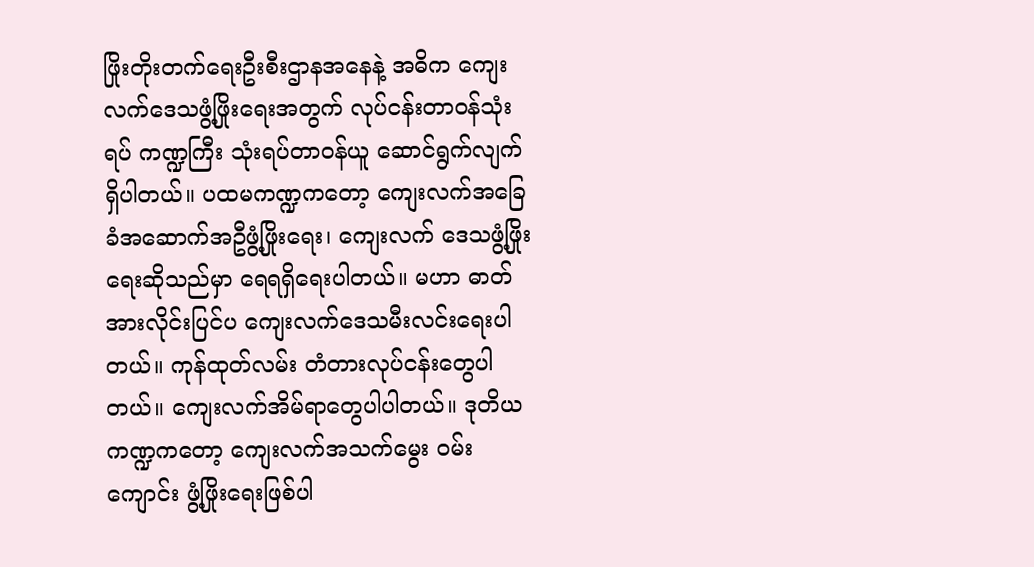ဖြိုးတိုးတက်ရေးဦးစီးဌာနအနေနဲ့ အဓိက ကျေးလက်ဒေသဖွံ့ဖြိုးရေးအတွက် လုပ်ငန်းတာဝန်သုံးရပ် ကဏ္ဍကြီး သုံးရပ်တာဝန်ယူ ဆောင်ရွက်လျက်ရှိပါတယ်။ ပထမကဏ္ဍကတော့ ကျေးလက်အခြေခံအဆောက်အဦဖွံ့ဖြိုးရေး၊ ကျေးလက် ဒေသဖွံ့ဖြိုးရေးဆိုသည်မှာ ရေရရှိရေးပါတယ်။ မဟာ ဓာတ်အားလိုင်းပြင်ပ ကျေးလက်ဒေသမီးလင်းရေးပါတယ်။ ကုန်ထုတ်လမ်း တံတားလုပ်ငန်းတွေပါတယ်။ ကျေးလက်အိမ်ရာတွေပါပါတယ်။ ဒုတိယကဏ္ဍကတော့ ကျေးလက်အသက်မွေး ဝမ်းကျောင်း ဖွံ့ဖြိုးရေးဖြစ်ပါ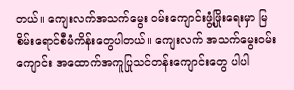တယ်။ ကျေးလက်အသက်မွေး ဝမ်းကျောင်းဖွံ့ဖြိုးရေးမှာ မြစိမ်းရောင်စီမံကိန်းတွေပါတယ်။ ကျေးလက် အသက်မွေးဝမ်းကျောင်း အထောက်အကူပြုသင်တန်းကျောင်းတွေ ပါပါ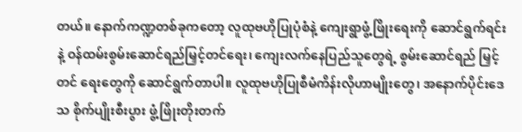တယ်။ နောက်ကဏ္ဍတစ်ခုကတော့ လူထုဗဟိုပြုပုံစံနဲ့ ကျေးရွာဖွံ့ဖြိုးရေးကို ဆောင်ရွက်ရင်းနဲ့ ဝန်ထမ်းစွမ်းဆောင်ရည်မြှင့်တင်ရေး၊ ကျေးလက်နေပြည်သူတွေရဲ့ စွမ်းဆောင်ရည် မြှင့်တင် ရေးတွေကို ဆောင်ရွက်တာပါ။ လူထုဗဟိုပြုစီမံကိန်းလိုဟာမျိုးတွေ၊ အနောက်ပိုင်းဒေသ စိုက်ပျိုးစီးပွား ဖွံ့ဖြိုးတိုးတက်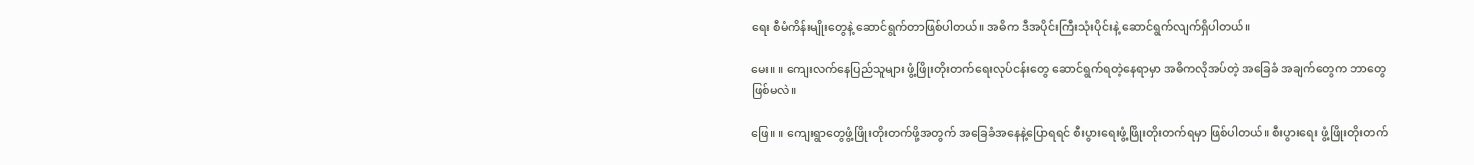ရေး စီမံကိန်းမျိုးတွေနဲ့ ဆောင်ရွက်တာဖြစ်ပါတယ်။ အဓိက ဒီအပိုင်းကြီးသုံးပိုင်းနဲ့ ဆောင်ရွက်လျက်ရှိပါတယ်။

မေး။ ။ ကျေးလက်နေပြည်သူများ ဖွံ့ဖြိုးတိုးတက်ရေးလုပ်ငန်းတွေ ဆောင်ရွက်ရတဲ့နေရာမှာ အဓိကလိုအပ်တဲ့ အခြေခံ အချက်တွေက ဘာတွေဖြစ်မလဲ။

ဖြေ။ ။ ကျေးရွာတွေဖွံ့ဖြိုးတိုးတက်ဖို့အတွက် အခြေခံအနေနဲ့ပြောရရင် စီးပွားရေးဖွံ့ဖြိုးတိုးတက်ရမှာ ဖြစ်ပါတယ်။ စီးပွားရေး ဖွံ့ဖြိုးတိုးတက်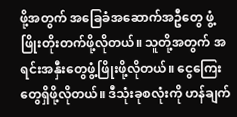ဖို့အတွက် အခြေခံအဆောက်အဦတွေ ဖွံ့ဖြိုးတိုးတက်ဖို့လိုတယ်။ သူတို့အတွက် အရင်းအနှီးတွေဖွံ့ဖြိုးဖို့လိုတယ်။ ငွေကြေးတွေရှိဖို့လိုတယ်။ ဒီသုံးခုစလုံးကို ဟန်ချက်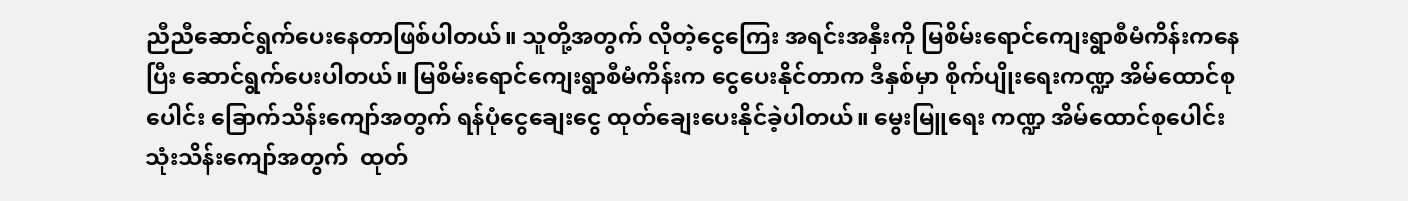ညီညီဆောင်ရွက်ပေးနေတာဖြစ်ပါတယ်။ သူတို့အတွက် လိုတဲ့ငွေကြေး အရင်းအနှီးကို မြစိမ်းရောင်ကျေးရွာစီမံကိန်းကနေပြီး ဆောင်ရွက်ပေးပါတယ်။ မြစိမ်းရောင်ကျေးရွာစီမံကိန်းက ငွေပေးနိုင်တာက ဒီနှစ်မှာ စိုက်ပျိုးရေးကဏ္ဍ အိမ်ထောင်စုပေါင်း ခြောက်သိန်းကျော်အတွက် ရန်ပုံငွေချေးငွေ ထုတ်ချေးပေးနိုင်ခဲ့ပါတယ်။ မွေးမြူရေး ကဏ္ဍ အိမ်ထောင်စုပေါင်း သုံးသိန်းကျော်အတွက်  ထုတ်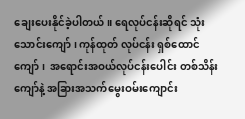ချေးပေးနိုင်ခဲ့ပါတယ်။ ရေလုပ်ငန်းဆိုရင် သုံးသောင်းကျော်၊ ကုန်ထုတ် လုပ်ငန်း ရှစ်ထောင်ကျော်၊  အရောင်းအဝယ်လုပ်ငန်းပေါင်း တစ်သိန်းကျော်နဲ့ အခြားအသက်မွေးဝမ်းကျောင်း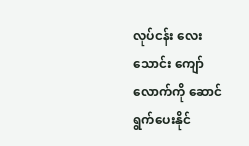လုပ်ငန်း လေးသောင်း ကျော်လောက်ကို ဆောင်ရွက်ပေးနိုင်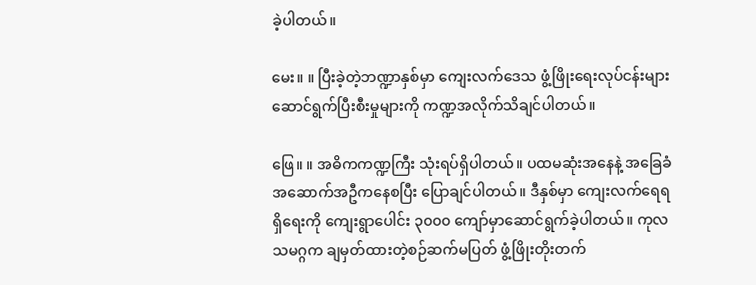ခဲ့ပါတယ်။

မေး။ ။ ပြီးခဲ့တဲ့ဘဏ္ဍာနှစ်မှာ ကျေးလက်ဒေသ ဖွံ့ဖြိုးရေးလုပ်ငန်းများ ဆောင်ရွက်ပြီးစီးမှုများကို ကဏ္ဍအလိုက်သိချင်ပါတယ်။

ဖြေ။ ။ အဓိကကဏ္ဍကြီး သုံးရပ်ရှိပါတယ်။ ပထမဆုံးအနေနဲ့ အခြေခံအဆောက်အဦကနေစပြီး ပြောချင်ပါတယ်။ ဒီနှစ်မှာ ကျေးလက်ရေရရှိရေးကို ကျေးရွာပေါင်း ၃၀၀၀ ကျော်မှာဆောင်ရွက်ခဲ့ပါတယ်။ ကုလသမဂ္ဂက ချမှတ်ထားတဲ့စဉ်ဆက်မပြတ် ဖွံ့ဖြိုးတိုးတက်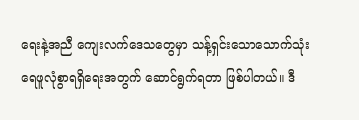ရေးနဲ့အညီ ကျေးလက်ဒေသတွေမှာ သန့်ရှင်းသောသောက်သုံးရေဖူလုံစွာရရှိရေးအတွက် ဆောင်ရွက်ရတာ ဖြစ်ပါတယ်။ ဒီ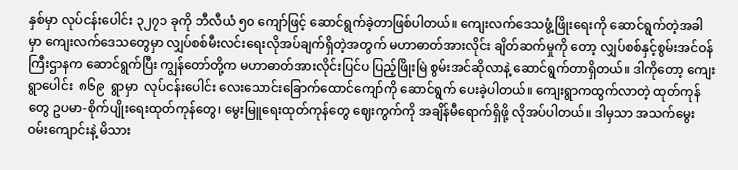နှစ်မှာ လုပ်ငန်းပေါင်း ၃၂၇၁ ခုကို ဘီလီယံ ၅၀ ကျော်ဖြင့် ဆောင်ရွက်ခဲ့တာဖြစ်ပါတယ်။ ကျေးလက်ဒေသဖွံ့ဖြိုးရေးကို ဆောင်ရွက်တဲ့အခါမှာ ကျေးလက်ဒေသတွေမှာ လျှပ်စစ်မီးလင်းရေးလိုအပ်ချက်ရှိတဲ့အတွက် မဟာဓာတ်အားလိုင်း ချိတ်ဆက်မှုကို တော့ လျှပ်စစ်နှင့်စွမ်းအင်ဝန်ကြီးဌာနက ဆောင်ရွက်ပြီး ကျွန်တော်တို့က မဟာဓာတ်အားလိုင်းပြင်ပ ပြည့်ဖြိုးမြဲ စွမ်းအင်ဆိုလာနဲ့ ဆောင်ရွက်တာရှိတယ်။ ဒါကိုတော့ ကျေးရွာပေါင်း  ၈၆၉  ရွာမှာ  လုပ်ငန်းပေါင်း လေးသောင်းခြောက်ထောင်ကျော်ကို ဆောင်ရွက် ပေးခဲ့ပါတယ်။ ကျေးရွာကထွက်လာတဲ့ ထုတ်ကုန်တွေ ဥပမာ-စိုက်ပျိုးရေးထုတ်ကုန်တွေ၊ မွေးမြူရေးထုတ်ကုန်တွေ ဈေးကွက်ကို အချိန်မီရောက်ရှိဖို့ လိုအပ်ပါတယ်။ ဒါမှသာ အသက်မွေးဝမ်းကျောင်းနဲ့ မိသား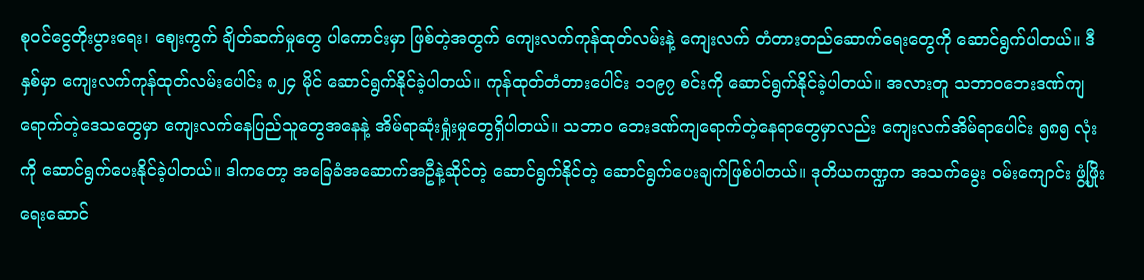စုဝင်ငွေတိုးပွားရေး၊ ဈေးကွက် ချိတ်ဆက်မှုတွေ ပါကောင်းမှာ ဖြစ်တဲ့အတွက် ကျေးလက်ကုန်ထုတ်လမ်းနဲ့ ကျေးလက် တံတားတည်ဆောက်ရေးတွေကို ဆောင်ရွက်ပါတယ်။ ဒီနှစ်မှာ ကျေးလက်ကုန်ထုတ်လမ်းပေါင်း ၈၂၄ မိုင် ဆောင်ရွက်နိုင်ခဲ့ပါတယ်။ ကုန်ထုတ်တံတားပေါင်း ၁၁၉၇ စင်းကို ဆောင်ရွက်နိုင်ခဲ့ပါတယ်။ အလားတူ သဘာဝဘေးဒဏ်ကျရောက်တဲ့ဒေသတွေမှာ ကျေးလက်နေပြည်သူတွေအနေနဲ့ အိမ်ရာဆုံးရှုံးမှုတွေရှိပါတယ်။ သဘာဝ ဘေးဒဏ်ကျရောက်တဲ့နေရာတွေမှာလည်း ကျေးလက်အိမ်ရာပေါင်း ၅၈၅ လုံးကို ဆောင်ရွက်ပေးနိုင်ခဲ့ပါတယ်။ ဒါကတော့ အခြေခံအဆောက်အဦနဲ့ဆိုင်တဲ့ ဆောင်ရွက်နိုင်တဲ့ ဆောင်ရွက်ပေးချက်ဖြစ်ပါတယ်။ ဒုတိယကဏ္ဍက အသက်မွေး ဝမ်းကျောင်း ဖွံ့ဖြိုးရေးဆောင်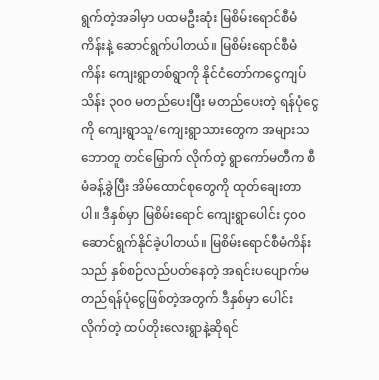ရွက်တဲ့အခါမှာ ပထမဦးဆုံး မြစိမ်းရောင်စီမံကိန်းနဲ့ ဆောင်ရွက်ပါတယ်။ မြစိမ်းရောင်စီမံကိန်း ကျေးရွာတစ်ရွာကို နိုင်ငံတော်ကငွေကျပ်သိန်း ၃၀၀ မတည်ပေးပြီး မတည်ပေးတဲ့ ရန်ပုံငွေကို ကျေးရွာသူ/ကျေးရွာသားတွေက အများသဘောတူ တင်မြှောက် လိုက်တဲ့ ရွာကော်မတီက စီမံခန့်ခွဲပြီး အိမ်ထောင်စုတွေကို ထုတ်ချေးတာပါ။ ဒီနှစ်မှာ မြစိမ်းရောင် ကျေးရွာပေါင်း ၄၀၀ ဆောင်ရွက်နိုင်ခဲ့ပါတယ်။ မြစိမ်းရောင်စီမံကိန်းသည် နှစ်စဉ်လည်ပတ်နေတဲ့ အရင်းပပျောက်မတည်ရန်ပုံငွေဖြစ်တဲ့အတွက် ဒီနှစ်မှာ ပေါင်းလိုက်တဲ့ ထပ်တိုးလေးရွာနဲ့ဆိုရင်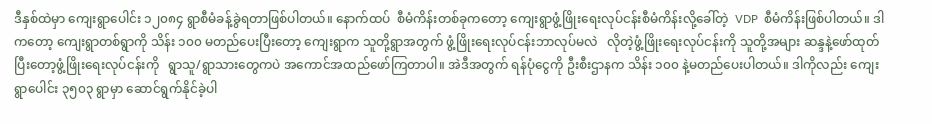ဒီနှစ်ထဲမှာ ကျေးရွာပေါင်း ၁၂၀၈၄ ရွာစီမံခန့်ခွဲရတာဖြစ်ပါတယ်။ နောက်ထပ်  စီမံကိန်းတစ်ခုကတော့ ကျေးရွာဖွံ့ဖြိုးရေးလုပ်ငန်းစီမံကိန်းလို့ခေါ်တဲ့  VDP  စီမံကိန်းဖြစ်ပါတယ်။ ဒါကတော့ ကျေးရွာတစ်ရွာကို သိန်း ၁၀၀ မတည်ပေးပြီးတော့ ကျေးရွာက သူတို့ရွာအတွက် ဖွံ့ဖြိုးရေးလုပ်ငန်းဘာလုပ်မလဲ   လိုတဲ့ဖွံ့ဖြိုးရေးလုပ်ငန်းကို သူတို့အများ ဆန္ဒနဲ့ဖော်ထုတ်ပြီးတော့ဖွံ့ဖြိုးရေးလုပ်ငန်းကို   ရွာသူ/ရွာသားတွေကပဲ အကောင်အထည်ဖော်ကြတာပါ။ အဲဒီအတွက် ရန်ပုံငွေကို ဦးစီးဌာနက သိန်း ၁၀၀ နဲ့မတည်ပေးပါတယ်။ ဒါကိုလည်း ကျေးရွာပေါင်း ၃၅၀၃ ရွာမှာ ဆောင်ရွက်နိုင်ခဲ့ပါ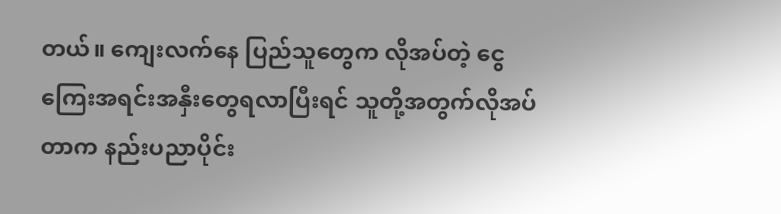တယ်။ ကျေးလက်နေ ပြည်သူတွေက လိုအပ်တဲ့ ငွေကြေးအရင်းအနှီးတွေရလာပြီးရင် သူတို့အတွက်လိုအပ်တာက နည်းပညာပိုင်း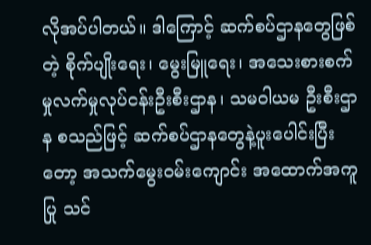လိုအပ်ပါတယ်။ ဒါကြောင့် ဆက်စပ်ဌာနတွေဖြစ်တဲ့ စိုက်ပျိုးရေး၊ မွေးမြူရေး၊ အသေးစားစက်မှုလက်မှုလုပ်ငန်းဦးစီးဌာန၊ သမဝါယမ ဦးစီးဌာန စသည်ဖြင့် ဆက်စပ်ဌာနတွေနဲ့ပူးပေါင်းပြီးတော့ အသက်မွေးဝမ်းကျောင်း အထောက်အကူပြု သင်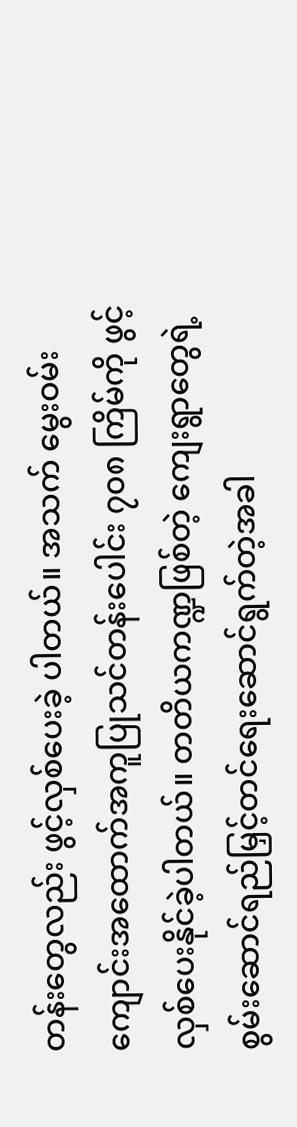တန်းတွေလည်း ဖွင့်လှစ်ပေးခဲ့ ပါတယ်။ အသက် မွေးဝမ်းကျောင်းအထောက်အကူပြုသင်တန်းပေါင်း ၇၀၈ ကြိမ်ကို ဖွင့်လှစ်ပေးနိုင်ခဲ့ပါတယ်။ တတိယကဏ္ဍဖြစ်တဲ့ ကျေးရွာတွေရဲ့ စွမ်းဆောင်ရည်မြှင့်တင်ရေးဆောင်ရွက်တဲ့အခါ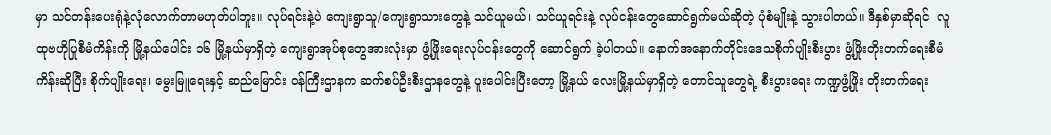မှာ သင်တန်းပေးရုံနဲ့လုံလောက်တာမဟုတ်ပါဘူး။ လုပ်ရင်းနဲ့ပဲ ကျေးရွာသူ/ကျေးရွာသားတွေနဲ့ သင်ယူမယ်၊ သင်ယူရင်းနဲ့ လုပ်ငန်းတွေဆောင်ရွက်မယ်ဆိုတဲ့ ပုံစံမျိုးနဲ့ သွားပါတယ်။ ဒီနှစ်မှာဆိုရင်  လူထုဗဟိုပြုစီမံကိန်းကို မြို့နယ်ပေါင်း ၁၆ မြို့နယ်မှာရှိတဲ့ ကျေးရွာအုပ်စုတွေအားလုံးမှာ ဖွံ့ဖြိုးရေးလုပ်ငန်းတွေကို ဆောင်ရွက် ခဲ့ပါတယ်။ နောက်အနောက်တိုင်းဒေသစိုက်ပျိုးစီးပွား ဖွံ့ဖြိုးတိုးတက်ရေးစီမံကိန်းဆိုပြီး စိုက်ပျိုးရေး၊ မွေးမြူရေးနှင့် ဆည်မြောင်း ဝန်ကြီးဌာနက ဆက်စပ်ဦးစီးဌာနတွေနဲ့ ပူးပေါင်းပြီးတော့ မြို့နယ် လေးမြို့နယ်မှာရှိတဲ့ တောင်သူတွေရဲ့ စီးပွားရေး ကဏ္ဍဖွံ့ဖြိုး တိုးတက်ရေး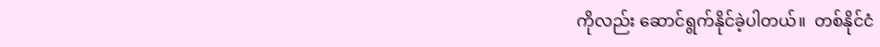ကိုလည်း ဆောင်ရွက်နိုင်ခဲ့ပါတယ်။  တစ်နိုင်ငံ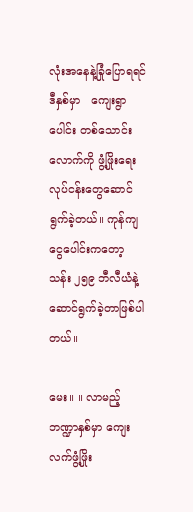လုံးအနေနဲ့ခြုံပြောရရင်   ဒီနှစ်မှာ   ကျေးရွာပေါင်း တစ်သောင်းလောက်ကို ဖွံ့ဖြိုးရေးလုပ်ငန်းတွေဆောင်ရွက်ခဲ့တယ်။ ကုန်ကျငွေပေါင်းကတော့ သန်း ၂၅၉ ဘီလီယံနဲ့ ဆောင်ရွက်ခဲ့တာဖြစ်ပါတယ်။

မေး။ ။ လာမည့်ဘဏ္ဍာနှစ်မှာ ကျေးလက်ဖွံ့ဖြိုး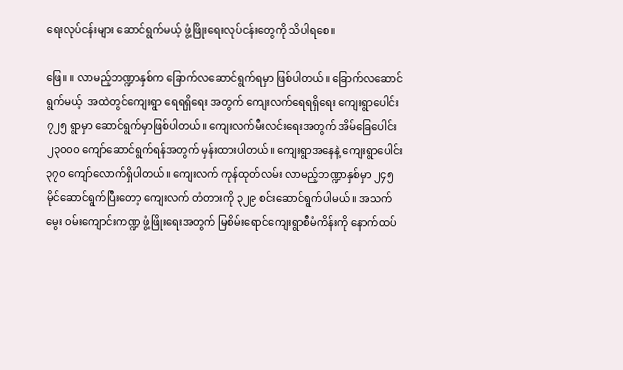ရေးလုပ်ငန်းများ ဆောင်ရွက်မယ့် ဖွံ့ဖြိုးရေးလုပ်ငန်းတွေကို သိပါရစေ။

ဖြေ။ ။ လာမည့်ဘဏ္ဍာနှစ်က ခြောက်လဆောင်ရွက်ရမှာ ဖြစ်ပါတယ်။ ခြောက်လဆောင်ရွက်မယ့်  အထဲတွင်ကျေးရွာ ရေရရှိရေး အတွက် ကျေးလက်ရေရရှိရေး ကျေးရွာပေါင်း ၇၂၅ ရွာမှာ ဆောင်ရွက်မှာဖြစ်ပါတယ်။ ကျေးလက်မီးလင်းရေးအတွက် အိမ်ခြေပေါင်း ၂၃၀၀၀ ကျော်ဆောင်ရွက်ရန်အတွက် မှန်းထားပါတယ်။ ကျေးရွာအနေနဲ့ ကျေးရွာပေါင်း ၃၇၀ ကျော်လောက်ရှိပါတယ်။ ကျေးလက် ကုန်ထုတ်လမ်း လာမည့်ဘဏ္ဍာနှစ်မှာ ၂၄၅ မိုင်ဆောင်ရွက်ပြီးတော့ ကျေးလက် တံတားကို ၃၂၉ စင်းဆောင်ရွက်ပါမယ်။ အသက်မွေး ဝမ်းကျောင်းကဏ္ဍ ဖွံ့ဖြိုးရေးအတွက် မြစိမ်းရောင်ကျေးရွာစီမံကိန်းကို နောက်ထပ်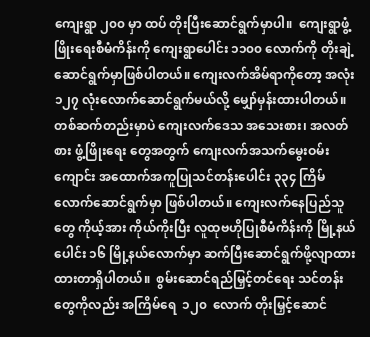ကျေးရွာ ၂၀၀ မှာ ထပ် တိုးပြီးဆောင်ရွက်မှာပါ။  ကျေးရွာဖွံ့ဖြိုးရေးစီမံကိန်းကို ကျေးရွာပေါင်း ၁၁၀၀ လောက်ကို တိုးချဲ့ဆောင်ရွက်မှာဖြစ်ပါတယ်။ ကျေးလက်အိမ်ရာကိုတော့ အလုံး ၁၂၇ လုံးလောက်ဆောင်ရွက်မယ်လို့ မျှော်မှန်းထားပါတယ်။ တစ်ဆက်တည်းမှာပဲ ကျေးလက်ဒေသ အသေးစား၊ အလတ်စား ဖွံ့ဖြိုးရေး တွေအတွက် ကျေးလက်အသက်မွေးဝမ်းကျောင်း အထောက်အကူပြုသင်တန်းပေါင်း ၃၃၄ ကြိမ်လောက်ဆောင်ရွက်မှာ ဖြစ်ပါတယ်။ ကျေးလက်နေပြည်သူတွေ ကိုယ့်အား ကိုယ်ကိုးပြီး လူထုဗဟိုပြုစီမံကိန်းကို မြို့နယ်ပေါင်း ၁၆ မြို့နယ်လောက်မှာ ဆက်ပြီးဆောင်ရွက်ဖို့လျာထား ထားတာရှိပါတယ်။  စွမ်းဆောင်ရည်မြှင့်တင်ရေး သင်တန်းတွေကိုလည်း အကြိမ်ရေ  ၁၂၀  လောက် တိုးမြှင့်ဆောင်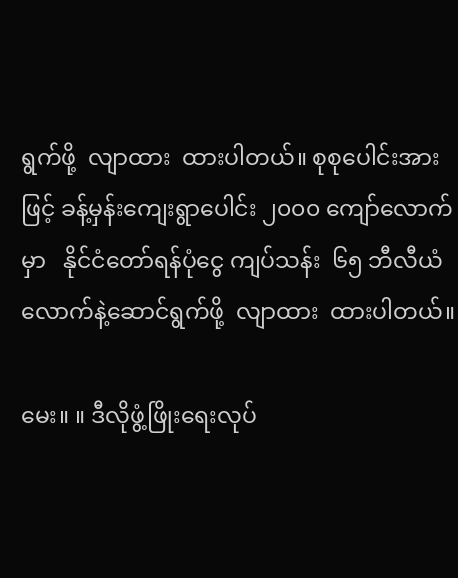ရွက်ဖို့  လျာထား  ထားပါတယ်။ စုစုပေါင်းအားဖြင့် ခန့်မှန်းကျေးရွာပေါင်း ၂၀၀၀ ကျော်လောက်မှာ   နိုင်ငံတော်ရန်ပုံငွေ ကျပ်သန်း  ၆၅ ဘီလီယံလောက်နဲ့ဆောင်ရွက်ဖို့  လျာထား  ထားပါတယ်။

မေး။ ။ ဒီလိုဖွံ့ဖြိုးရေးလုပ်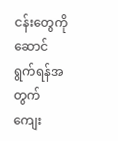ငန်းတွေကို ဆောင်ရွက်ရန်အတွက် ကျေး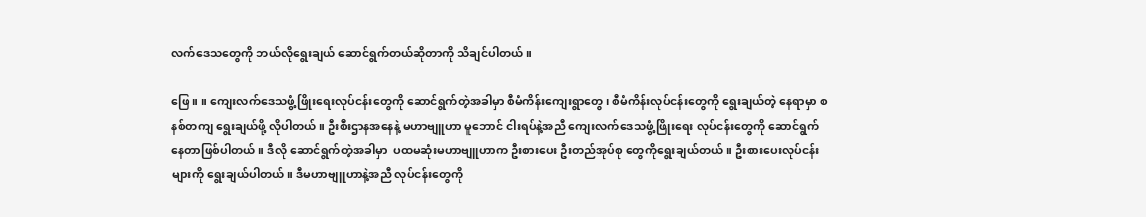လက်ဒေသတွေကို ဘယ်လိုရွေးချယ် ဆောင်ရွက်တယ်ဆိုတာကို သိချင်ပါတယ်။

ဖြေ။ ။ ကျေးလက်ဒေသဖွံ့ဖြိုးရေးလုပ်ငန်းတွေကို ဆောင်ရွက်တဲ့အခါမှာ စီမံကိန်းကျေးရွာတွေ၊ စီမံကိန်းလုပ်ငန်းတွေကို ရွေးချယ်တဲ့ နေရာမှာ စနစ်တကျ ရွေးချယ်ဖို့ လိုပါတယ်။ ဦးစီးဌာနအနေနဲ့ မဟာဗျူဟာ မူဘောင် ငါးရပ်နဲ့အညီ ကျေးလက်ဒေသဖွံ့ဖြိုးရေး လုပ်ငန်းတွေကို ဆောင်ရွက်နေတာဖြစ်ပါတယ်။ ဒီလို ဆောင်ရွက်တဲ့အခါမှာ  ပထမဆုံးမဟာဗျူဟာက ဦးစားပေး ဦးတည်အုပ်စု တွေကိုရွေးချယ်တယ်။ ဦးစားပေးလုပ်ငန်းများကို ရွေးချယ်ပါတယ်။ ဒီမဟာဗျူဟာနဲ့အညီ လုပ်ငန်းတွေကို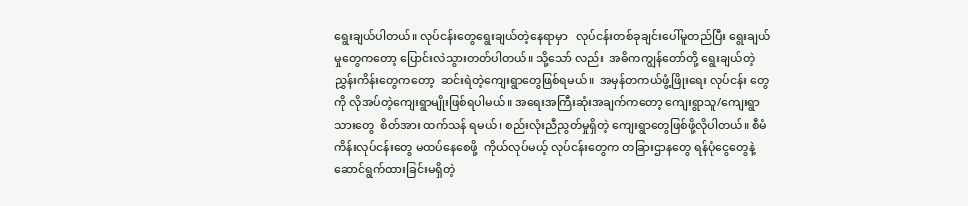ရွေးချယ်ပါတယ်။ လုပ်ငန်းတွေရွေးချယ်တဲ့နေရာမှာ   လုပ်ငန်းတစ်ခုချင်းပေါ်မူတည်ပြီး ရွေးချယ်မှုတွေကတော့ ပြောင်းလဲသွားတတ်ပါတယ်။ သို့သော် လည်း  အဓိကကျွန်တော်တို့ ရွေးချယ်တဲ့ ညွှန်းကိန်းတွေကတော့  ဆင်းရဲတဲ့ကျေးရွာတွေဖြစ်ရမယ်။  အမှန်တကယ်ဖွံ့ဖြိုးရေး လုပ်ငန်း တွေကို လိုအပ်တဲ့ကျေးရွာမျိုးဖြစ်ရပါမယ်။ အရေးအကြီးဆုံးအချက်ကတော့ ကျေးရွာသူ/ကျေးရွာသားတွေ  စိတ်အား ထက်သန် ရမယ်၊ စည်းလုံးညီညွတ်မှုရှိတဲ့ ကျေးရွာတွေဖြစ်ဖို့လိုပါတယ်။ စီမံကိန်းလုပ်ငန်းတွေ မထပ်နေစေဖို့  ကိုယ်လုပ်မယ့် လုပ်ငန်းတွေက တခြားဌာနတွေ ရန်ပုံငွေတွေနဲ့ ဆောင်ရွက်ထားခြင်းမရှိတဲ့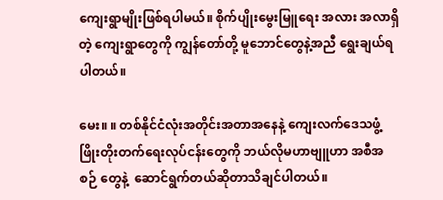ကျေးရွာမျိုးဖြစ်ရပါမယ်။ စိုက်ပျိုးမွေးမြူရေး အလား အလာရှိတဲ့ ကျေးရွာတွေကို ကျွန်တော်တို့ မူဘောင်တွေနဲ့အညီ ရွေးချယ်ရပါတယ်။

မေး။ ။ တစ်နိုင်ငံလုံးအတိုင်းအတာအနေနဲ့ ကျေးလက်ဒေသဖွံ့ဖြိုးတိုးတက်ရေးလုပ်ငန်းတွေကို ဘယ်လိုမဟာဗျူဟာ အစီအစဉ် တွေနဲ့  ဆောင်ရွက်တယ်ဆိုတာသိချင်ပါတယ်။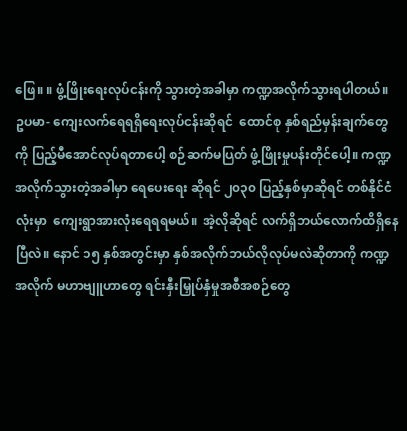ဖြေ။ ။ ဖွံ့ဖြိုးရေးလုပ်ငန်းကို သွားတဲ့အခါမှာ ကဏ္ဍအလိုက်သွားရပါတယ်။ ဥပမာ- ကျေးလက်ရေရရှိရေးလုပ်ငန်းဆိုရင်  ထောင်စု နှစ်ရည်မှန်းချက်တွေကို ပြည့်မီအောင်လုပ်ရတာပေါ့ စဉ်ဆက်မပြတ် ဖွံ့ဖြိုးမှုပန်းတိုင်ပေါ့။ ကဏ္ဍအလိုက်သွားတဲ့အခါမှာ ရေပေးရေး ဆိုရင် ၂၀၃၀ ပြည့်နှစ်မှာဆိုရင် တစ်နိုင်ငံလုံးမှာ  ကျေးရွာအားလုံးရေရရမယ်။  အဲ့လိုဆိုရင် လက်ရှိဘယ်လောက်ထိရှိနေပြီလဲ။ နောင် ၁၅ နှစ်အတွင်းမှာ နှစ်အလိုက်ဘယ်လိုလုပ်မလဲဆိုတာကို ကဏ္ဍအလိုက် မဟာဗျူဟာတွေ ရင်းနှီးမြှုပ်နှံမှုအစီအစဉ်တွေ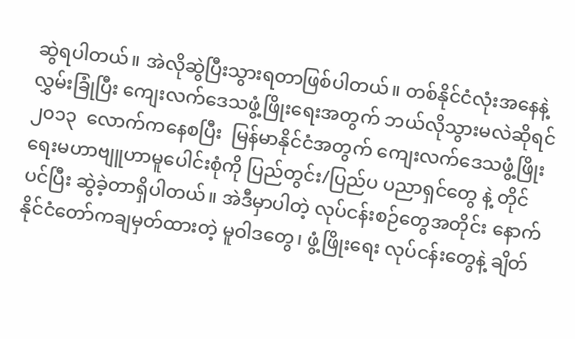ဆွဲရပါတယ်။ အဲလိုဆွဲပြီးသွားရတာဖြစ်ပါတယ်။ တစ်နိုင်ငံလုံးအနေနဲ့လွှမ်းခြုံပြီး ကျေးလက်ဒေသဖွံ့ဖြိုးရေးအတွက် ဘယ်လိုသွားမလဲဆိုရင်  ၂၀၁၃  လောက်ကနေစပြီး  မြန်မာနိုင်ငံအတွက် ကျေးလက်ဒေသဖွံ့ဖြိုးရေးမဟာဗျူဟာမူပေါင်းစုံကို ပြည်တွင်း/ပြည်ပ ပညာရှင်တွေ နဲ့ တိုင်ပင်ပြီး ဆွဲခဲ့တာရှိပါတယ်။ အဲဒီမှာပါတဲ့ လုပ်ငန်းစဉ်တွေအတိုင်း နောက်နိုင်ငံတော်ကချမှတ်ထားတဲ့ မူဝါဒတွေ၊ ဖွံ့ဖြိုးရေး လုပ်ငန်းတွေနဲ့ ချိတ်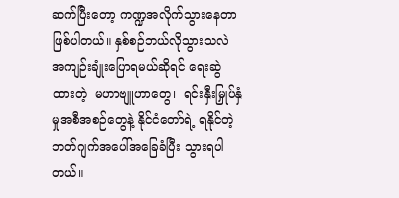ဆက်ပြီးတော့ ကဏ္ဍအလိုက်သွားနေတာဖြစ်ပါတယ်။ နှစ်စဉ်ဘယ်လိုသွားသလဲ အကျဉ်းချုံးပြောရမယ်ဆိုရင် ရေးဆွဲထားတဲ့  မဟာဗျူဟာတွေ၊  ရင်းနှီးမြှုပ်နှံမှုအစီအစဉ်တွေနဲ့ နိုင်ငံတော်ရဲ့ ရနိုင်တဲ့ဘတ်ဂျက်အပေါ်အခြေခံပြီး သွားရပါတယ်။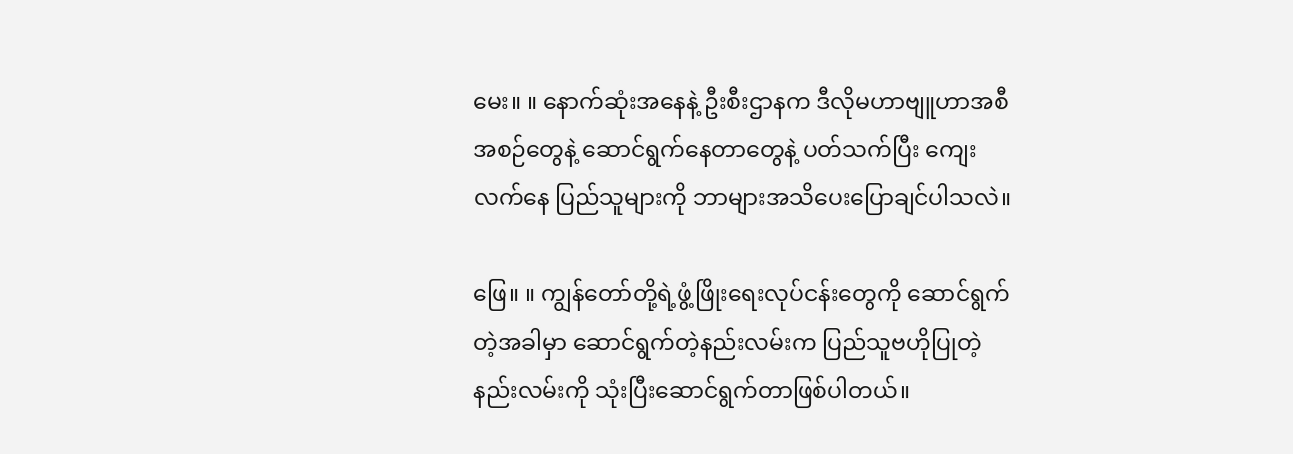မေး။ ။ နောက်ဆုံးအနေနဲ့ ဦးစီးဌာနက ဒီလိုမဟာဗျူဟာအစီအစဉ်တွေနဲ့ ဆောင်ရွက်နေတာတွေနဲ့ ပတ်သက်ပြီး ကျေးလက်နေ ပြည်သူများကို ဘာများအသိပေးပြောချင်ပါသလဲ။

ဖြေ။ ။ ကျွန်တော်တို့ရဲ့ဖွံ့ဖြိုးရေးလုပ်ငန်းတွေကို ဆောင်ရွက်တဲ့အခါမှာ ဆောင်ရွက်တဲ့နည်းလမ်းက ပြည်သူဗဟိုပြုတဲ့ နည်းလမ်းကို သုံးပြီးဆောင်ရွက်တာဖြစ်ပါတယ်။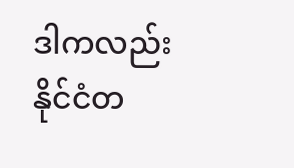ဒါကလည်း နိုင်ငံတ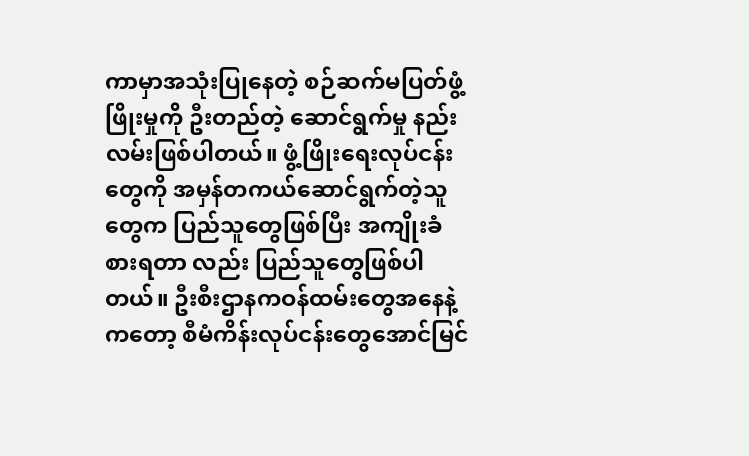ကာမှာအသုံးပြုနေတဲ့ စဉ်ဆက်မပြတ်ဖွံ့ဖြိုးမှုကို ဦးတည်တဲ့ ဆောင်ရွက်မှု နည်းလမ်းဖြစ်ပါတယ်။ ဖွံ့ဖြိုးရေးလုပ်ငန်းတွေကို အမှန်တကယ်ဆောင်ရွက်တဲ့သူတွေက ပြည်သူတွေဖြစ်ပြီး အကျိုးခံစားရတာ လည်း ပြည်သူတွေဖြစ်ပါတယ်။ ဦးစီးဌာနကဝန်ထမ်းတွေအနေနဲ့ကတော့ စီမံကိန်းလုပ်ငန်းတွေအောင်မြင်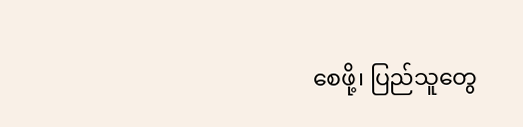စေဖို့၊ ပြည်သူတွေ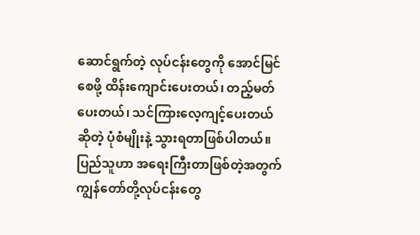ဆောင်ရွက်တဲ့ လုပ်ငန်းတွေကို အောင်မြင်စေဖို့ ထိန်းကျောင်းပေးတယ်၊ တည့်မတ်ပေးတယ်၊ သင်ကြားလေ့ကျင့်ပေးတယ် ဆိုတဲ့ ပုံစံမျိုးနဲ့ သွားရတာဖြစ်ပါတယ်။ ပြည်သူဟာ အရေးကြီးတာဖြစ်တဲ့အတွက် ကျွန်တော်တို့လုပ်ငန်းတွေ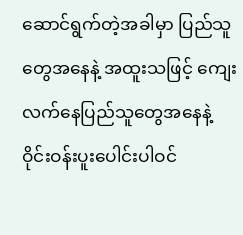ဆောင်ရွက်တဲ့အခါမှာ ပြည်သူ တွေအနေနဲ့ အထူးသဖြင့် ကျေးလက်နေပြည်သူတွေအနေနဲ့  ဝိုင်းဝန်းပူးပေါင်းပါဝင်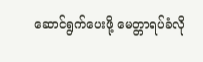ဆောင်ရွက်ပေးဖို့ မေတ္တာရပ်ခံလို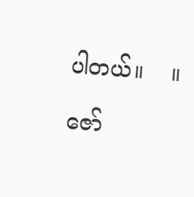ပါတယ်။    ။

ဇော်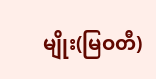မျိုး(မြဝတီ)